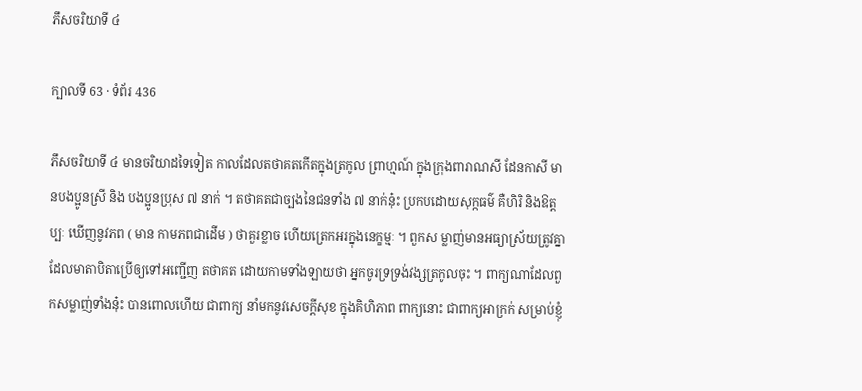ភឹសចរិយាទី ៤

ក្បាលទី 63 · ទំព័រ 436

ភឹសចរិយាទី ៤ មានចរិយាដទៃទៀត កាលដែលតថាគតកើតក្នុងត្រកូល ព្រាហ្មណ៍ ក្នុងក្រុងពារាណសី ដែនកាសី មានបងប្អូនស្រី និង បងប្អូនប្រុស ៧ នាក់ ។ តថាគតជាច្បងនៃជនទាំង ៧ នាក់នុ៎ះ ប្រកបដោយសុក្កធម៌ គឺហិរិ និងឱត្តប្បៈ ឃើញនូវភព ( មាន កាមភពជាដើម ) ថាគួរខ្លាច ហើយត្រេកអរក្នុងនេក្ខម្មៈ ។ ពួកស ម្លាញ់មានអធ្យាស្រ័យត្រូវគ្នា ដែលមាតាបិតាប្រើឲ្យទៅអញ្ជើញ តថាគត ដោយកាមទាំងឡាយថា អ្នកចូរទ្រទ្រង់វង្សត្រកូលចុះ ។ ពាក្យណាដែលពួកសម្លាញ់ទាំងនុ៎ះ បានពោលហើយ ជាពាក្យ នាំមកនូវសេចក្តីសុខ ក្នុងគិហិភាព ពាក្យនោះ ជាពាក្យអាក្រក់ សម្រាប់ខ្ញុំ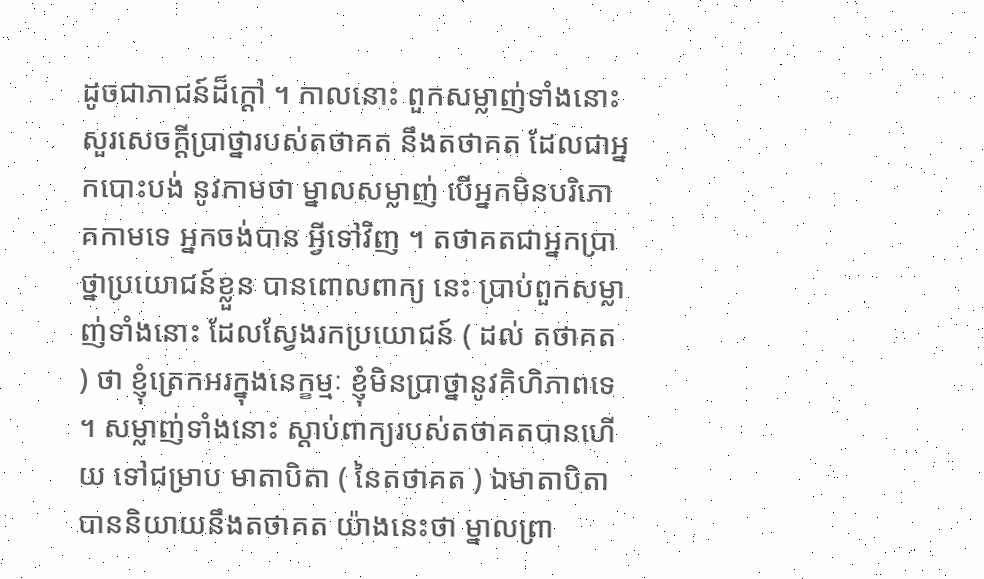ដូចជាភាជន៍ដ៏ក្តៅ ។ កាលនោះ ពួកសម្លាញ់ទាំងនោះ សួរសេចក្តីប្រាថ្នារបស់តថាគត នឹងតថាគត ដែលជាអ្នកបោះបង់ នូវកាមថា ម្នាលសម្លាញ់ បើអ្នកមិនបរិភោគកាមទេ អ្នកចង់បាន អ្វីទៅវិញ ។ តថាគតជាអ្នកប្រាថ្នាប្រយោជន៍ខ្លួន បានពោលពាក្យ នេះ ប្រាប់ពួកសម្លាញ់ទាំងនោះ ដែលស្វែងរកប្រយោជន៍ ( ដល់ តថាគត ) ថា ខ្ញុំត្រេកអរក្នុងនេក្ខម្មៈ ខ្ញុំមិនប្រាថ្នានូវគិហិភាពទេ ។ សម្លាញ់ទាំងនោះ ស្តាប់ពាក្យរបស់តថាគតបានហើយ ទៅជម្រាប មាតាបិតា ( នៃតថាគត ) ឯមាតាបិតាបាននិយាយនឹងតថាគត យ៉ាងនេះថា ម្នាលព្រា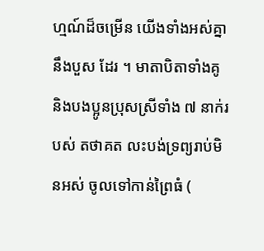ហ្មណ៍ដ៏ចម្រើន យើងទាំងអស់គ្នានឹងបួស ដែរ ។ មាតាបិតាទាំងគូ និងបងប្អូនប្រុសស្រីទាំង ៧ នាក់របស់ តថាគត លះបង់ទ្រព្យរាប់មិនអស់ ចូលទៅកាន់ព្រៃធំ (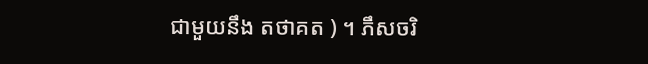ជាមួយនឹង តថាគត ) ។ ភឹសចរិ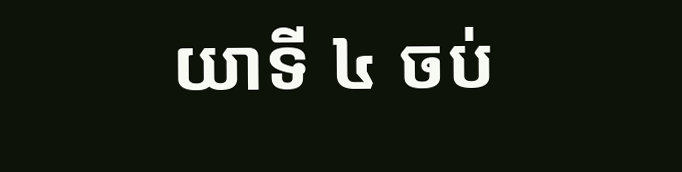យាទី ៤ ចប់